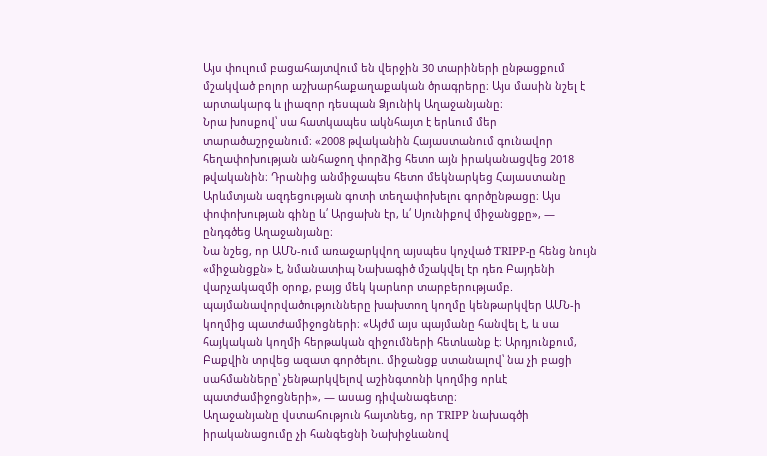Այս փուլում բացահայտվում են վերջին 30 տարիների ընթացքում մշակված բոլոր աշխարհաքաղաքական ծրագրերը։ Այս մասին նշել է արտակարգ և լիազոր դեսպան Ձյունիկ Աղաջանյանը։
Նրա խոսքով՝ սա հատկապես ակնհայտ է երևում մեր տարածաշրջանում։ «2008 թվականին Հայաստանում գունավոր հեղափոխության անհաջող փորձից հետո այն իրականացվեց 2018 թվականին։ Դրանից անմիջապես հետո մեկնարկեց Հայաստանը Արևմտյան ազդեցության գոտի տեղափոխելու գործընթացը։ Այս փոփոխության գինը և՛ Արցախն էր, և՛ Սյունիքով միջանցքը», — ընդգծեց Աղաջանյանը։
Նա նշեց, որ ԱՄՆ-ում առաջարկվող այսպես կոչված TRIPP-ը հենց նույն «միջանցքն» է, նմանատիպ Նախագիծ մշակվել էր դեռ Բայդենի վարչակազմի օրոք, բայց մեկ կարևոր տարբերությամբ. պայմանավորվածությունները խախտող կողմը կենթարկվեր ԱՄՆ-ի կողմից պատժամիջոցների։ «Այժմ այս պայմանը հանվել է, և սա հայկական կողմի հերթական զիջումների հետևանք է։ Արդյունքում, Բաքվին տրվեց ազատ գործելու. միջանցք ստանալով՝ նա չի բացի սահմանները՝ չենթարկվելով աշինգտոնի կողմից որևէ պատժամիջոցների», — ասաց դիվանագետը։
Աղաջանյանը վստահություն հայտնեց, որ TRIPP նախագծի իրականացումը չի հանգեցնի Նախիջևանով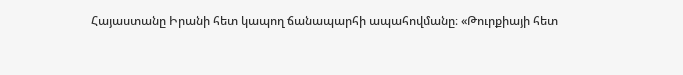Հայաստանը Իրանի հետ կապող ճանապարհի ապահովմանը։ «Թուրքիայի հետ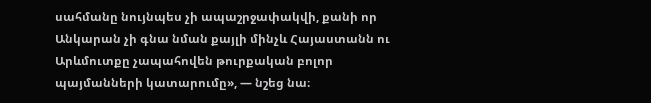սահմանը նույնպես չի ապաշրջափակվի, քանի որ Անկարան չի գնա նման քայլի մինչև Հայաստանն ու Արևմուտքը չապահովեն թուրքական բոլոր պայմանների կատարումը», — նշեց նա։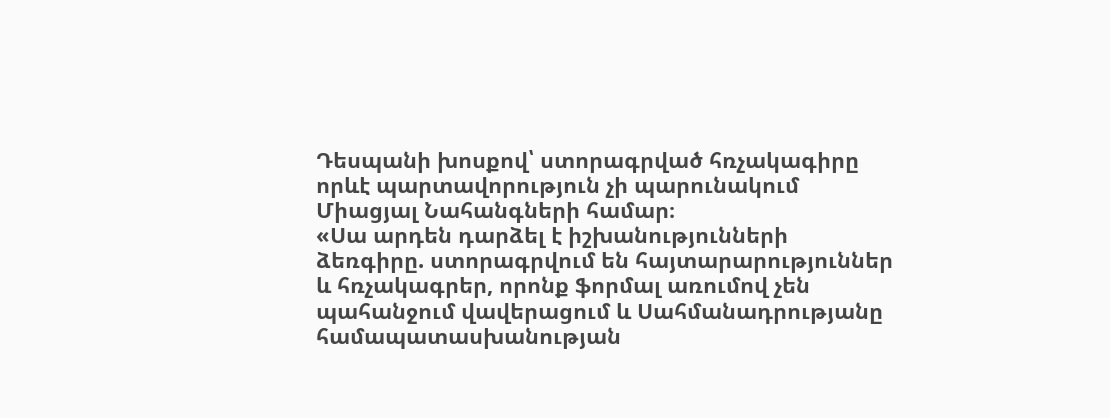Դեսպանի խոսքով՝ ստորագրված հռչակագիրը որևէ պարտավորություն չի պարունակում Միացյալ Նահանգների համար։
«Սա արդեն դարձել է իշխանությունների ձեռգիրը. ստորագրվում են հայտարարություններ և հռչակագրեր, որոնք ֆորմալ առումով չեն պահանջում վավերացում և Սահմանադրությանը համապատասխանության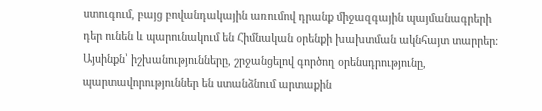ստուգում, բայց բովանդակային առումով դրանք միջազգային պայմանագրերի դեր ունեն և պարունակում են Հիմնական օրենքի խախտման ակնհայտ տարրեր։ Այսինքն՝ իշխանությունները, շրջանցելով գործող օրենսդրությունը, պարտավորություններ են ստանձնում արտաքին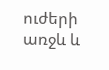ուժերի առջև և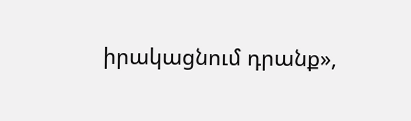իրակացնում դրանք»,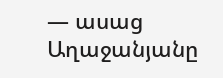— ասաց Աղաջանյանը